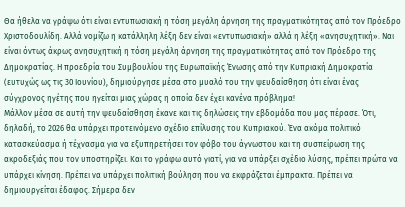Θα ήθελα να γράψω ότι είναι εντυπωσιακή η τόση μεγάλη άρνηση της πραγματικότητας από τον Πρόεδρο Χριστοδουλίδη. Αλλά νομίζω η κατάλληλη λέξη δεν είναι «εντυπωσιακή» αλλά η λέξη «ανησυχητική». Ναι είναι όντως άκρως ανησυχητική η τόση μεγάλη άρνηση της πραγματικότητας από τον Πρόεδρο της Δημοκρατίας. Η προεδρία του Συμβουλίου της Ευρωπαϊκής Ένωσης από την Κυπριακή Δημοκρατία (ευτυχώς ως τις 30 Ιουνίου), δημιούργησε μέσα στο μυαλό του την ψευδαίσθηση ότι είναι ένας σύγχρονος ηγέτης που ηγείται μιας χώρας η οποία δεν έχει κανένα πρόβλημα!
Μάλλον μέσα σε αυτή την ψευδαίσθηση έκανε και τις δηλώσεις την εβδομάδα που μας πέρασε. Ότι, δηλαδή, το 2026 θα υπάρχει προτεινόμενο σχέδιο επίλυσης του Κυπριακού. Ένα ακόμα πολιτικό κατασκεύασμα ή τέχνασμα για να εξυπηρετήσει τον φόβο του άγνωστου και τη συσπείρωση της ακροδεξιάς που τον υποστηρίζει. Και το γράφω αυτό γιατί, για να υπάρξει σχέδιο λύσης, πρέπει πρώτα να υπάρχει κίνηση. Πρέπει να υπάρχει πολιτική βούληση που να εκφράζεται έμπρακτα. Πρέπει να δημιουργείται έδαφος. Σήμερα δεν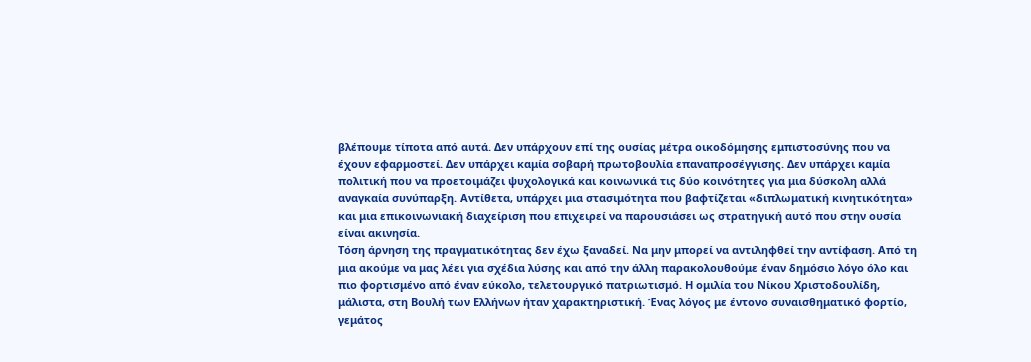βλέπουμε τίποτα από αυτά. Δεν υπάρχουν επί της ουσίας μέτρα οικοδόμησης εμπιστοσύνης που να έχουν εφαρμοστεί. Δεν υπάρχει καμία σοβαρή πρωτοβουλία επαναπροσέγγισης. Δεν υπάρχει καμία πολιτική που να προετοιμάζει ψυχολογικά και κοινωνικά τις δύο κοινότητες για μια δύσκολη αλλά αναγκαία συνύπαρξη. Αντίθετα, υπάρχει μια στασιμότητα που βαφτίζεται «διπλωματική κινητικότητα» και μια επικοινωνιακή διαχείριση που επιχειρεί να παρουσιάσει ως στρατηγική αυτό που στην ουσία είναι ακινησία.
Τόση άρνηση της πραγματικότητας δεν έχω ξαναδεί. Να μην μπορεί να αντιληφθεί την αντίφαση. Από τη μια ακούμε να μας λέει για σχέδια λύσης και από την άλλη παρακολουθούμε έναν δημόσιο λόγο όλο και πιο φορτισμένο από έναν εύκολο, τελετουργικό πατριωτισμό. Η ομιλία του Νίκου Χριστοδουλίδη, μάλιστα, στη Βουλή των Ελλήνων ήταν χαρακτηριστική. Ένας λόγος με έντονο συναισθηματικό φορτίο, γεμάτος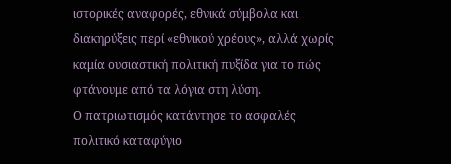ιστορικές αναφορές, εθνικά σύμβολα και διακηρύξεις περί «εθνικού χρέους», αλλά χωρίς καμία ουσιαστική πολιτική πυξίδα για το πώς φτάνουμε από τα λόγια στη λύση.
Ο πατριωτισμός κατάντησε το ασφαλές πολιτικό καταφύγιο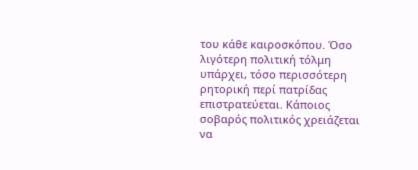του κάθε καιροσκόπου. Όσο λιγότερη πολιτική τόλμη υπάρχει, τόσο περισσότερη ρητορική περί πατρίδας επιστρατεύεται. Κάποιος σοβαρός πολιτικός χρειάζεται να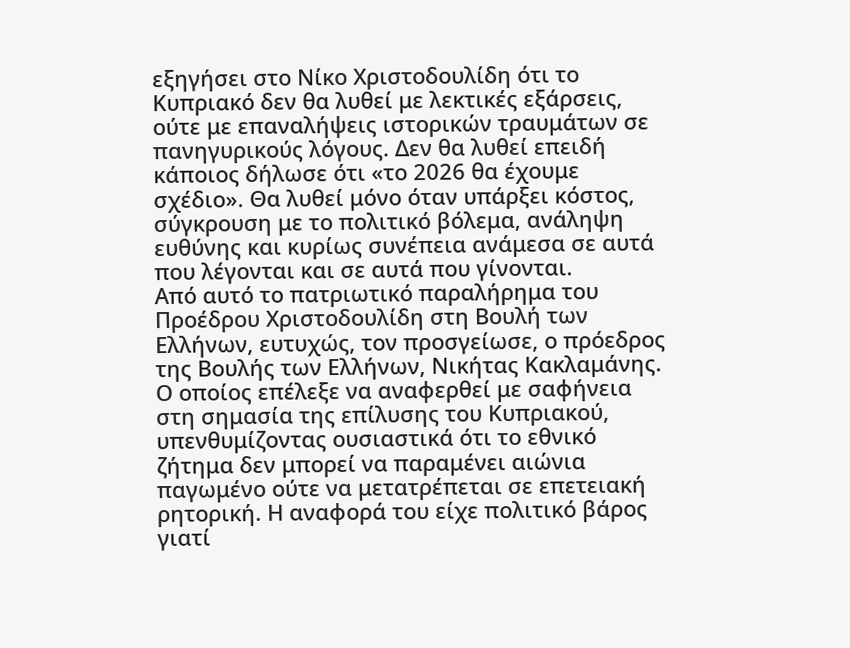εξηγήσει στο Νίκο Χριστοδουλίδη ότι το Κυπριακό δεν θα λυθεί με λεκτικές εξάρσεις, ούτε με επαναλήψεις ιστορικών τραυμάτων σε πανηγυρικούς λόγους. Δεν θα λυθεί επειδή κάποιος δήλωσε ότι «το 2026 θα έχουμε σχέδιο». Θα λυθεί μόνο όταν υπάρξει κόστος, σύγκρουση με το πολιτικό βόλεμα, ανάληψη ευθύνης και κυρίως συνέπεια ανάμεσα σε αυτά που λέγονται και σε αυτά που γίνονται.
Από αυτό το πατριωτικό παραλήρημα του Προέδρου Χριστοδουλίδη στη Βουλή των Ελλήνων, ευτυχώς, τον προσγείωσε, ο πρόεδρος της Βουλής των Ελλήνων, Νικήτας Κακλαμάνης. Ο οποίος επέλεξε να αναφερθεί με σαφήνεια στη σημασία της επίλυσης του Κυπριακού, υπενθυμίζοντας ουσιαστικά ότι το εθνικό ζήτημα δεν μπορεί να παραμένει αιώνια παγωμένο ούτε να μετατρέπεται σε επετειακή ρητορική. Η αναφορά του είχε πολιτικό βάρος γιατί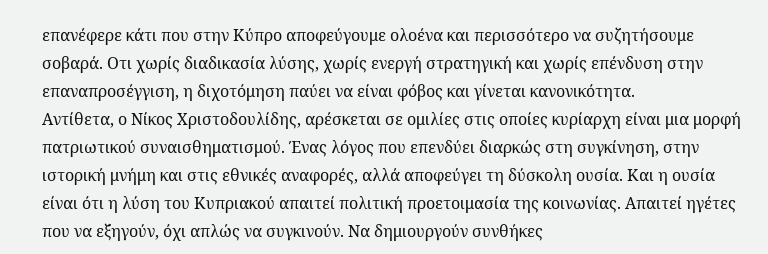επανέφερε κάτι που στην Κύπρο αποφεύγουμε ολοένα και περισσότερο να συζητήσουμε σοβαρά. Οτι χωρίς διαδικασία λύσης, χωρίς ενεργή στρατηγική και χωρίς επένδυση στην επαναπροσέγγιση, η διχοτόμηση παύει να είναι φόβος και γίνεται κανονικότητα.
Αντίθετα, ο Νίκος Χριστοδουλίδης, αρέσκεται σε ομιλίες στις οποίες κυρίαρχη είναι μια μορφή πατριωτικού συναισθηματισμού. Ένας λόγος που επενδύει διαρκώς στη συγκίνηση, στην ιστορική μνήμη και στις εθνικές αναφορές, αλλά αποφεύγει τη δύσκολη ουσία. Και η ουσία είναι ότι η λύση του Κυπριακού απαιτεί πολιτική προετοιμασία της κοινωνίας. Απαιτεί ηγέτες που να εξηγούν, όχι απλώς να συγκινούν. Να δημιουργούν συνθήκες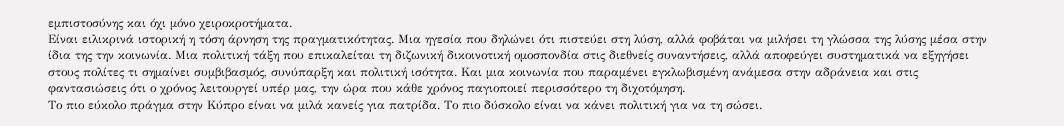εμπιστοσύνης και όχι μόνο χειροκροτήματα.
Είναι ειλικρινά ιστορική η τόση άρνηση της πραγματικότητας. Μια ηγεσία που δηλώνει ότι πιστεύει στη λύση, αλλά φοβάται να μιλήσει τη γλώσσα της λύσης μέσα στην ίδια της την κοινωνία. Μια πολιτική τάξη που επικαλείται τη διζωνική δικοινοτική ομοσπονδία στις διεθνείς συναντήσεις, αλλά αποφεύγει συστηματικά να εξηγήσει στους πολίτες τι σημαίνει συμβιβασμός, συνύπαρξη και πολιτική ισότητα. Και μια κοινωνία που παραμένει εγκλωβισμένη ανάμεσα στην αδράνεια και στις φαντασιώσεις ότι ο χρόνος λειτουργεί υπέρ μας, την ώρα που κάθε χρόνος παγιοποιεί περισσότερο τη διχοτόμηση.
Το πιο εύκολο πράγμα στην Κύπρο είναι να μιλά κανείς για πατρίδα. Το πιο δύσκολο είναι να κάνει πολιτική για να τη σώσει.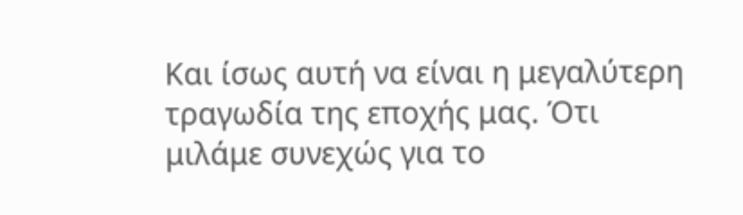Και ίσως αυτή να είναι η μεγαλύτερη τραγωδία της εποχής μας. Ότι μιλάμε συνεχώς για το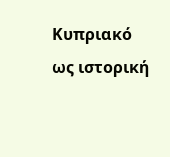Κυπριακό ως ιστορική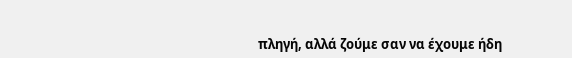πληγή, αλλά ζούμε σαν να έχουμε ήδη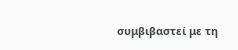συμβιβαστεί με τη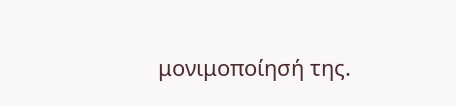μονιμοποίησή της.